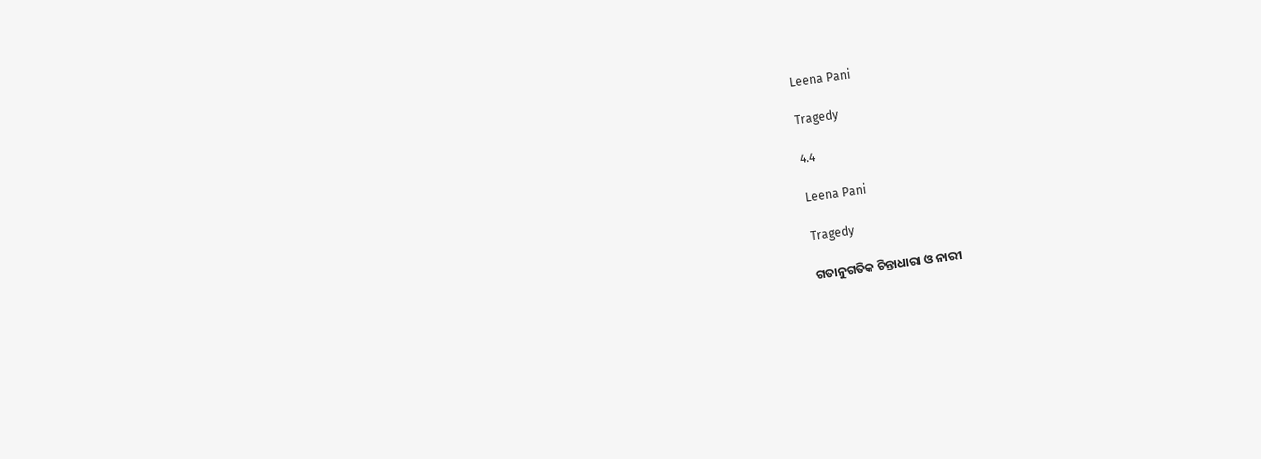Leena Pani

Tragedy

4.4

Leena Pani

Tragedy

ଗତାନୁଗତିକ ଚିନ୍ତାଧାରା ଓ ନାରୀ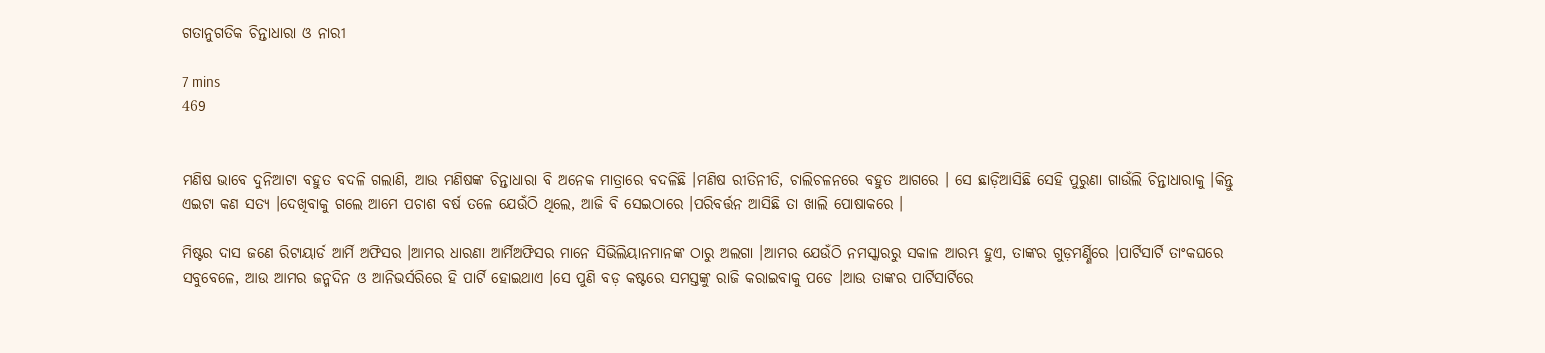ଗତାନୁଗତିକ ଚିନ୍ତାଧାରା ଓ ନାରୀ

7 mins
469


ମଣିଷ ଭାବେ ଦୁନିଆଟା ବହୁତ ବଦଳି ଗଲାଣି, ଆଉ ମଣିଷଙ୍କ ଚିନ୍ତାଧାରା ବି ଅନେକ ମାତ୍ରାରେ ବଦଳିଛି ।ମଣିଷ ରୀତିନୀତି, ଚାଲିଚଳନରେ ବହୁତ ଆଗରେ । ସେ ଛାଡ଼ିଆସିଛି ସେହି ପୁରୁଣା ଗାଉଁଲି ଚିନ୍ତାଧାରାକୁ ।କିନ୍ତୁ ଏଇଟା କଣ ସତ୍ୟ ।ଦେଖିବାକୁ ଗଲେ ଆମେ ପଚାଶ ବର୍ଷ ତଳେ ଯେଉଁଠି ଥିଲେ, ଆଜି ବି ସେଇଠାରେ ।ପରିବର୍ତ୍ତନ ଆସିଛି ତା ଖାଲି ପୋଷାକରେ ।

ମିଷ୍ଟର ଦାସ ଜଣେ ରିଟାୟାର୍ଡ ଆର୍ମି ଅଫିସର ।ଆମର ଧାରଣା ଆର୍ମିଅଫିସର ମାନେ ସିଭିଲିୟାନମାନଙ୍କ ଠାରୁ ଅଲଗା ।ଆମର ଯେଉଁଠି ନମସ୍କାରରୁ ସକାଳ ଆରମ୍ଭ ହୁଏ, ତାଙ୍କର ଗୁଡ଼ମର୍ଣ୍ଣିରେ ।ପାର୍ଟିସାର୍ଟି ତାଂକଘରେ ସବୁବେଳେ, ଆଉ ଆମର ଜନ୍ମଦିନ ଓ ଆନିଭର୍ସରିରେ ହି ପାର୍ଟି ହୋଇଥାଏ ।ସେ ପୁଣି ବଡ଼ କଷ୍ଟରେ ସମସ୍ତଙ୍କୁ ରାଜି କରାଇବାକୁ ପଡେ ।ଆଉ ତାଙ୍କର ପାର୍ଟିସାର୍ଟିରେ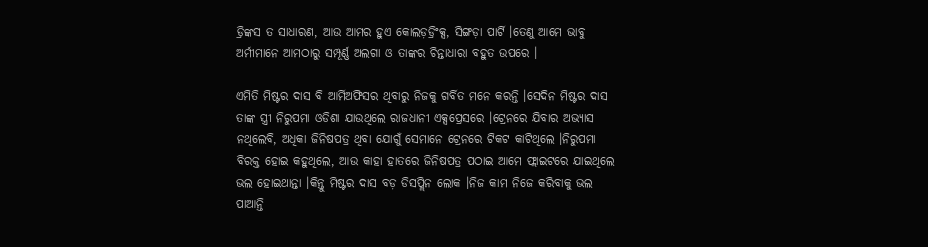ଡ୍ରିଙ୍କସ ତ ସାଧାରଣ, ଆଉ ଆମର ହୁଏ କୋଲଡ଼ଡ୍ରିଂକ୍ସ, ସିଙ୍ଗଡ଼ା ପାର୍ଟି ।ତେଣୁ ଆମେ ଭାବୁ ଅର୍ମୀମାନେ ଆମଠାରୁ ସମ୍ପୂର୍ଣ୍ଣ ଅଲଗା ଓ ତାଙ୍କର ଚିନ୍ତାଧାରା ବହୁତ ଉପରେ ।

ଏମିତି ମିଷ୍ଟର ଦାସ ବି ଆର୍ମିଅଫିସର ଥିବାରୁ ନିଜକୁ ଗର୍ବିତ ମନେ କରନ୍ତି ।ସେଦିନ ମିଷ୍ଟର ଦାସ ତାଙ୍କ ସ୍ତ୍ରୀ ନିରୁପମା ଓଡିଶା ଯାଉଥିଲେ ରାଜଧାନୀ ଏକ୍ସପ୍ରେସରେ ।ଟ୍ରେନରେ ଯିବାର ଅଭ୍ୟାସ ନଥିଲେବି, ଅଧିକା ଜିନିଷପତ୍ର ଥିବା ଯୋଗୁଁ ସେମାନେ ଟ୍ରେନରେ ଟିକଟ କାଟିଥିଲେ ।ନିରୁପମା ବିରକ୍ତ ହୋଇ କହୁଥିଲେ, ଆଉ କାହା ହାତରେ ଜିନିଷପତ୍ର ପଠାଇ ଆମେ ଫ୍ଲାଇଟରେ ଯାଇଥିଲେ ଭଲ ହୋଇଥାନ୍ତା ।କିନ୍ତୁ ମିଷ୍ଟର ଦାସ ବଡ଼ ଡିସପ୍ଲିନ ଲୋକ ।ନିଜ କାମ ନିଜେ କରିବାକୁ ଭଲ ପାଆନ୍ତି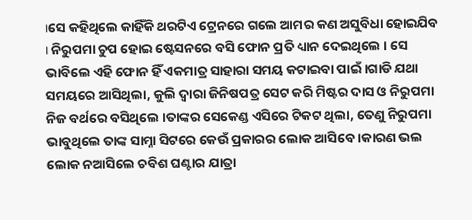।ସେ କହିଥିଲେ କାହିଁକି ଥରଟିଏ ଟ୍ରେନରେ ଗଲେ ଆମର କଣ ଅସୁବିଧା ହୋଇଯିବ । ନିରୁପମା ଚୁପ ହୋଇ ଷ୍ଟେସନରେ ବସି ଫୋନ ପ୍ରତି ଧ୍ୟାନ ଦେଇଥିଲେ । ସେ ଭାବିଲେ ଏହି ଫୋନ ହିଁ ଏକମାତ୍ର ସାହାରା ସମୟ କଟାଇବା ପାଇଁ ।ଗାଡି ଯଥା ସମୟରେ ଆସିଥିଲା, କୁଲି ଦ୍ୱାରା ଜିନିଷପତ୍ର ସେଟ କରି ମିଷ୍ଟର ଦାସ ଓ ନିରୁପମା ନିଜ ବର୍ଥରେ ବସିଥିଲେ ।ତାଙ୍କର ସେକେଣ୍ଡ ଏସିରେ ଟିକଟ ଥିଲା, ତେଣୁ ନିରୁପମା ଭାବୁଥିଲେ ତାଙ୍କ ସାମ୍ନା ସିଟରେ କେଉଁ ପ୍ରକାରର ଲୋକ ଆସିବେ ।କାରଣ ଭଲ ଲୋକ ନଆସିଲେ ଚବିଶ ଘଣ୍ଟାର ଯାତ୍ରା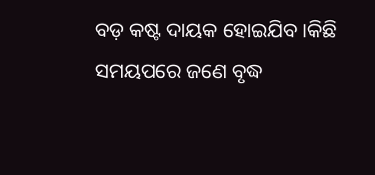ବଡ଼ କଷ୍ଟ ଦାୟକ ହୋଇଯିବ ।କିଛି ସମୟପରେ ଜଣେ ବୃଦ୍ଧ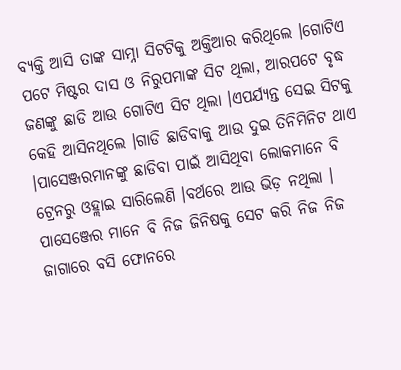ବ୍ୟକ୍ତି ଆସି ତାଙ୍କ ସାମ୍ନା ସିଟଟିକୁ ଅକ୍ତିଆର କରିଥିଲେ ।ଗୋଟିଏ ପଟେ ମିଷ୍ଟର ଦାସ ଓ ନିରୁପମାଙ୍କ ସିଟ ଥିଲା, ଆରପଟେ ବୃଦ୍ଧ ଜଣଙ୍କୁ ଛାଡି ଆଉ ଗୋଟିଏ ସିଟ ଥିଲା ।ଏପର୍ଯ୍ୟନ୍ତ ସେଇ ସିଟକୁ କେହି ଆସିନଥିଲେ ।ଗାଡି ଛାଡିବାକୁ ଆଉ ଦୁଇ ତିନିମିନିଟ ଥାଏ ।ପାସେଞ୍ଜରମାନଙ୍କୁ ଛାଡିବା ପାଇଁ ଆସିଥିବା ଲୋକମାନେ ବି ଟ୍ରେନରୁ ଓହ୍ଲାଇ ସାରିଲେଣି ।ବର୍ଥରେ ଆଉ ଭିଡ଼ ନଥିଲା । ପାସେଞ୍ଜେର ମାନେ ବି ନିଜ ଜିନିଷକୁ ସେଟ କରି ନିଜ ନିଜ ଜାଗାରେ ବସି ଫୋନରେ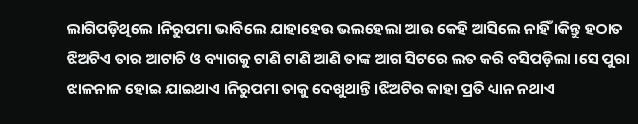ଲାଗିପଡ଼ିଥିଲେ ।ନିରୁପମା ଭାବିଲେ ଯାହାହେଉ ଭଲହେଲା ଆଉ କେହି ଆସିଲେ ନାହିଁ ।କିନ୍ତୁ ହଠାତ ଝିଅଟିଏ ତାର ଆଟାଚି ଓ ବ୍ୟାଗକୁ ଟାଣି ଟାଣି ଆଣି ତାଙ୍କ ଆଗ ସିଟରେ ଲତ କରି ବସିପଡ଼ିଲା ।ସେ ପୁରା ଝାଳନାଳ ହୋଇ ଯାଇଥାଏ ।ନିରୁପମା ତାକୁ ଦେଖୁଥାନ୍ତି ।ଝିଅଟିର କାହା ପ୍ରତି ଧ୍ୟାନ ନଥାଏ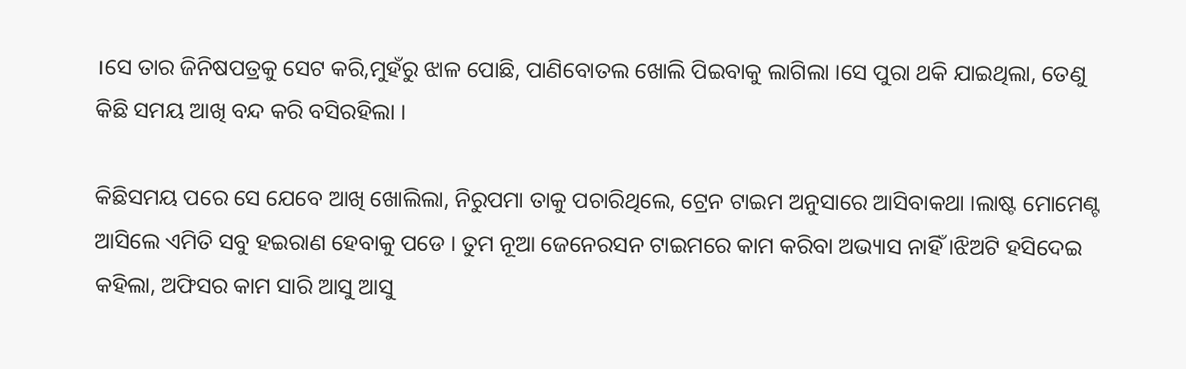।ସେ ତାର ଜିନିଷପତ୍ରକୁ ସେଟ କରି,ମୁହଁରୁ ଝାଳ ପୋଛି, ପାଣିବୋତଲ ଖୋଲି ପିଇବାକୁ ଲାଗିଲା ।ସେ ପୁରା ଥକି ଯାଇଥିଲା, ତେଣୁ କିଛି ସମୟ ଆଖି ବନ୍ଦ କରି ବସିରହିଲା ।

କିଛିସମୟ ପରେ ସେ ଯେବେ ଆଖି ଖୋଲିଲା, ନିରୁପମା ତାକୁ ପଚାରିଥିଲେ, ଟ୍ରେନ ଟାଇମ ଅନୁସାରେ ଆସିବାକଥା ।ଲାଷ୍ଟ ମୋମେଣ୍ଟ ଆସିଲେ ଏମିତି ସବୁ ହଇରାଣ ହେବାକୁ ପଡେ । ତୁମ ନୂଆ ଜେନେରସନ ଟାଇମରେ କାମ କରିବା ଅଭ୍ୟାସ ନାହିଁ ।ଝିଅଟି ହସିଦେଇ କହିଲା, ଅଫିସର କାମ ସାରି ଆସୁ ଆସୁ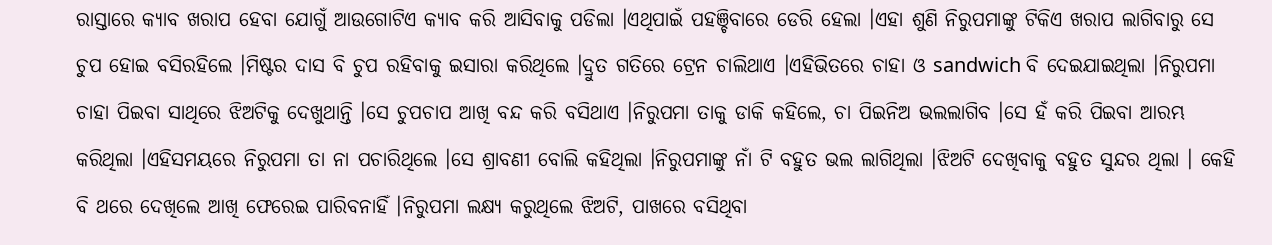ରାସ୍ତାରେ କ୍ୟାବ ଖରାପ ହେବା ଯୋଗୁଁ ଆଉଗୋଟିଏ କ୍ୟାବ କରି ଆସିବାକୁ ପଡିଲା ।ଏଥିପାଇଁ ପହଞ୍ଚିବାରେ ଡେରି ହେଲା ।ଏହା ଶୁଣି ନିରୁପମାଙ୍କୁ ଟିକିଏ ଖରାପ ଲାଗିବାରୁ ସେ ଚୁପ ହୋଇ ବସିରହିଲେ ।ମିଷ୍ଟର ଦାସ ବି ଚୁପ ରହିବାକୁ ଇସାରା କରିଥିଲେ ।ଦ୍ରୁତ ଗତିରେ ଟ୍ରେନ ଚାଲିଥାଏ ।ଏହିଭିତରେ ଚାହା ଓ sandwich ବି ଦେଇଯାଇଥିଲା ।ନିରୁପମା ଚାହା ପିଇବା ସାଥିରେ ଝିଅଟିକୁ ଦେଖୁଥାନ୍ତି ।ସେ ଚୁପଚାପ ଆଖି ବନ୍ଦ କରି ବସିଥାଏ ।ନିରୁପମା ତାକୁ ଡାକି କହିଲେ, ଚା ପିଇନିଅ ଭଲଲାଗିବ ।ସେ ହଁ କରି ପିଇବା ଆରମ୍ଭ କରିଥିଲା ।ଏହିସମୟରେ ନିରୁପମା ତା ନା ପଚାରିଥିଲେ ।ସେ ଶ୍ରାବଣୀ ବୋଲି କହିଥିଲା ।ନିରୁପମାଙ୍କୁ ନାଁ ଟି ବହୁତ ଭଲ ଲାଗିଥିଲା ।ଝିଅଟି ଦେଖିବାକୁ ବହୁତ ସୁନ୍ଦର ଥିଲା । କେହି ବି ଥରେ ଦେଖିଲେ ଆଖି ଫେରେଇ ପାରିବନାହିଁ ।ନିରୁପମା ଲକ୍ଷ୍ୟ କରୁଥିଲେ ଝିଅଟି, ପାଖରେ ବସିଥିବା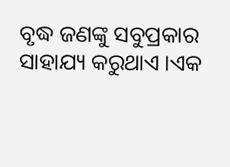ବୃଦ୍ଧ ଜଣଙ୍କୁ ସବୁପ୍ରକାର ସାହାଯ୍ୟ କରୁଥାଏ ।ଏକ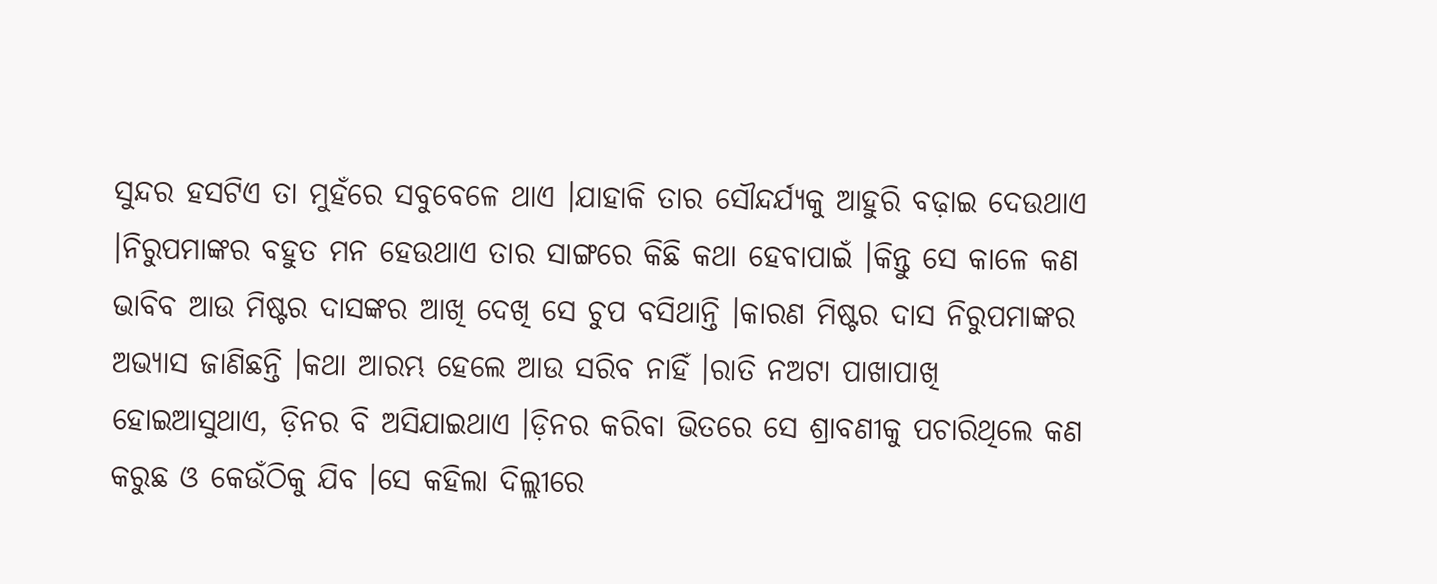ସୁନ୍ଦର ହସଟିଏ ତା ମୁହଁରେ ସବୁବେଳେ ଥାଏ ।ଯାହାକି ତାର ସୌନ୍ଦର୍ଯ୍ୟକୁ ଆହୁରି ବଢ଼ାଇ ଦେଉଥାଏ ।ନିରୁପମାଙ୍କର ବହୁତ ମନ ହେଉଥାଏ ତାର ସାଙ୍ଗରେ କିଛି କଥା ହେବାପାଇଁ ।କିନ୍ତୁ ସେ କାଳେ କଣ ଭାବିବ ଆଉ ମିଷ୍ଟର ଦାସଙ୍କର ଆଖି ଦେଖି ସେ ଚୁପ ବସିଥାନ୍ତି ।କାରଣ ମିଷ୍ଟର ଦାସ ନିରୁପମାଙ୍କର ଅଭ୍ୟାସ ଜାଣିଛନ୍ତି ।କଥା ଆରମ୍ଭ ହେଲେ ଆଉ ସରିବ ନାହିଁ ।ରାତି ନଅଟା ପାଖାପାଖି ହୋଇଆସୁଥାଏ, ଡ଼ିନର ବି ଅସିଯାଇଥାଏ ।ଡ଼ିନର କରିବା ଭିତରେ ସେ ଶ୍ରାବଣୀକୁ ପଚାରିଥିଲେ କଣ କରୁଛ ଓ କେଉଁଠିକୁ ଯିବ ।ସେ କହିଲା ଦିଲ୍ଲୀରେ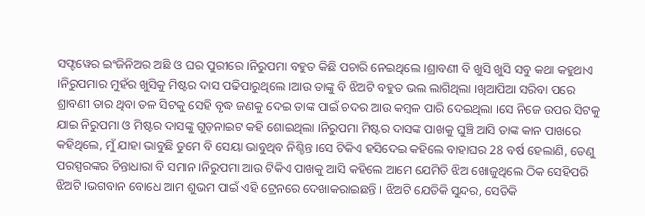ସଫ୍ଟୱେର ଇଂଜିନିଅର ଅଛି ଓ ଘର ପୁରୀରେ ।ନିରୁପମା ବହୁତ କିଛି ପଚାରି ନେଇଥିଲେ ।ଶ୍ରାବଣୀ ବି ଖୁସି ଖୁସି ସବୁ କଥା କହୁଥାଏ ।ନିରୁପମାର ମୁହଁର ଖୁସିକୁ ମିଷ୍ଟର ଦାସ ପଢିପାରୁଥିଲେ ।ଆଉ ତାଙ୍କୁ ବି ଝିଅଟି ବହୁତ ଭଲ ଲାଗିଥିଲା ।ଖିଆପିଆ ସରିବା ପରେ ଶ୍ରାବଣୀ ତାର ଥିବା ତଳ ସିଟକୁ ସେହି ବୃଦ୍ଧ ଜଣକୁ ଦେଇ ତାଙ୍କ ପାଇଁ ଚଦର ଆଉ କମ୍ବଳ ପାରି ଦେଇଥିଲା ।ସେ ନିଜେ ଉପର ସିଟକୁ ଯାଇ ନିରୁପମା ଓ ମିଷ୍ଟର ଦାସଙ୍କୁ ଗୁଡ଼ନାଇଟ କହି ଶୋଇଥିଲା ।ନିରୁପମା ମିଷ୍ଟର ଦାସଙ୍କ ପାଖକୁ ଘୁଞ୍ଚି ଆସି ତାଙ୍କ କାନ ପାଖରେ କହିଥିଲେ, ମୁଁ ଯାହା ଭାବୁଛି ତୁମେ ବି ସେୟା ଭାବୁଥିବ ନିଶ୍ଚିନ୍ତ ।ସେ ଟିକିଏ ହସିଦେଇ କହିଲେ ବାହାଘର 28 ବର୍ଷ ହେଲାଣି, ତେଣୁ ପରସ୍ପରଙ୍କର ଚିନ୍ତାଧାରା ବି ସମାନ ।ନିରୁପମା ଆଉ ଟିକିଏ ପାଖକୁ ଆସି କହିଲେ ଆମେ ଯେମିତି ଝିଅ ଖୋଜୁଥିଲେ ଠିକ ସେହିପରି ଝିଅଟି ।ଭଗବାନ ବୋଧେ ଆମ ଶୁଭମ ପାଇଁ ଏହି ଟ୍ରେନରେ ଦେଖାକରାଇଛନ୍ତି । ଝିଅଟି ଯେତିକି ସୁନ୍ଦର, ସେତିକି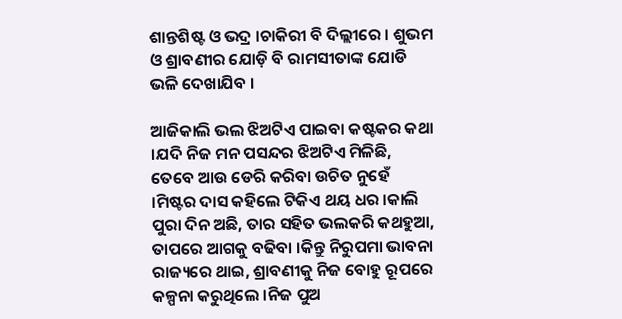ଶାନ୍ତଶିଷ୍ଟ ଓ ଭଦ୍ର ।ଚାକିରୀ ବି ଦିଲ୍ଲୀରେ । ଶୁଭମ ଓ ଶ୍ରାବଣୀର ଯୋଡ଼ି ବି ରାମସୀତାଙ୍କ ଯୋଡି ଭଳି ଦେଖାଯିବ ।

ଆଜିକାଲି ଭଲ ଝିଅଟିଏ ପାଇବା କଷ୍ଟକର କଥା ।ଯଦି ନିଜ ମନ ପସନ୍ଦର ଝିଅଟିଏ ମିଳିଛି, ତେବେ ଆଉ ଡେରି କରିବା ଉଚିତ ନୁହେଁ ।ମିଷ୍ଟର ଦାସ କହିଲେ ଟିକିଏ ଥୟ ଧର ।କାଲି ପୁରା ଦିନ ଅଛି, ତାର ସହିତ ଭଲକରି କଥହୁଆ, ତାପରେ ଆଗକୁ ବଢିବା ।କିନ୍ତୁ ନିରୁପମା ଭାବନା ରାଜ୍ୟରେ ଥାଇ, ଶ୍ରାବଣୀକୁ ନିଜ ବୋହୁ ରୂପରେ କଳ୍ପନା କରୁଥିଲେ ।ନିଜ ପୁଅ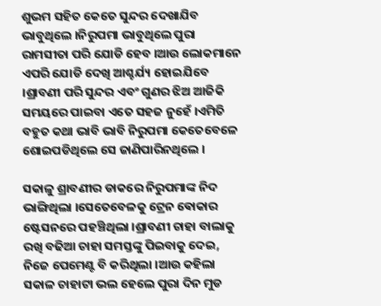ଶୁଭମ ସହିତ କେତେ ସୁନ୍ଦର ଦେଖାଯିବ ଭାବୁଥିଲେ ।ନିରୁପମା ଭାବୁଥିଲେ ପୁରା ରାମସୀତା ପରି ଯୋଡି ହେବ ।ଆଉ ଲୋକମାନେ ଏପରି ଯୋଡି ଦେଖି ଆଶ୍ଚର୍ଯ୍ୟ ହୋଇଯିବେ ।ଶ୍ରାବଣୀ ପରି ସୁନ୍ଦର ଏବଂ ଗୁଣର ଝିଅ ଆଜିକି ସମୟରେ ପାଇବା ଏତେ ସହଜ ନୁହେଁ ।ଏମିତି ବହୁତ କଥା ଭାବି ଭାବି ନିରୁପମା କେତେବେଳେ ଶୋଇପଡିଥିଲେ ସେ ଜାଣିପାରିନଥିଲେ ।

ସକାଳୁ ଶ୍ରାବଣୀର ଡାକରେ ନିରୁପମାଙ୍କ ନିଦ ଭାଙ୍ଗିଥିଲା ।ସେତେବେଳକୁ ଟ୍ରେନ ଵୋକାର ଷ୍ଟେସନରେ ପହଞ୍ଚିଥିଲା ।ଶ୍ରାବଣୀ ଚାହା ବାଲାକୁ ରଖି ବଢିଆ ଚାହା ସମସ୍ତଙ୍କୁ ପିଇବାକୁ ଦେଇ, ନିଜେ ପେମେଣ୍ଟ ବି କରିଥିଲା ।ଆଉ କହିଲା ସକାଳ ଚାହାଟା ଭଲ ହେଲେ ପୁରା ଦିନ ମୁଡ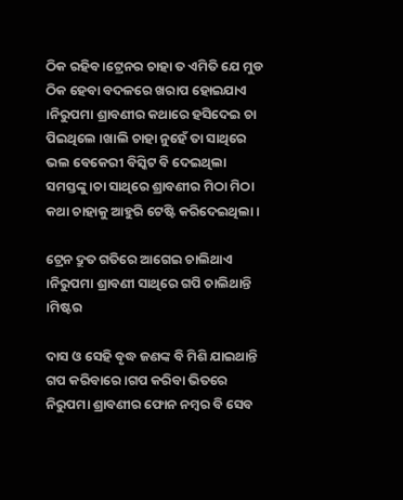ଠିକ ରହିବ ।ଟ୍ରେନର ଚାହା ତ ଏମିତି ଯେ ମୁଡ ଠିକ ହେବା ବଦଳରେ ଖରାପ ହୋଇଯାଏ ।ନିରୁପମା ଶ୍ରାବଣୀର କଥାରେ ହସିଦେଇ ଚା ପିଇଥିଲେ ।ଖାଲି ଚାହା ନୁହେଁ ତା ସାଥିରେ ଭଲ ବେକେରୀ ବିସ୍କିଟ ବି ଦେଇଥିଲା ସମସ୍ତଙ୍କୁ ।ଚା ସାଥିରେ ଶ୍ରାବଣୀର ମିଠା ମିଠା କଥା ଚାହାକୁ ଆହୁରି ଟେଷ୍ଟି କରିଦେଇଥିଲା ।

ଟ୍ରେନ ଦ୍ରୁତ ଗତିରେ ଆଗେଇ ଚାଲିଥାଏ ।ନିରୁପମା ଶ୍ରାବଣୀ ସାଥିରେ ଗପି ଚାଲିଥାନ୍ତି ।ମିଷ୍ଟର

ଦାସ ଓ ସେହି ବୃଦ୍ଧ ଜଣଙ୍କ ବି ମିଶି ଯାଇଥାନ୍ତି ଗପ କରିବାରେ ।ଗପ କରିବା ଭିତରେ ନିରୁପମା ଶ୍ରାବଣୀର ଫୋନ ନମ୍ବର ବି ସେବ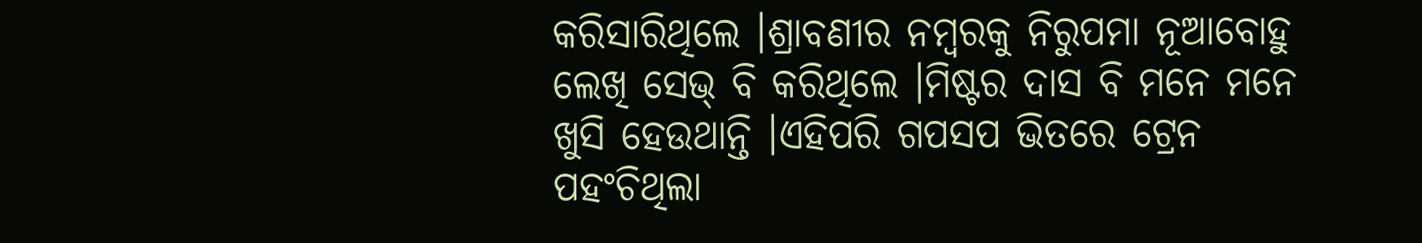କରିସାରିଥିଲେ ।ଶ୍ରାବଣୀର ନମ୍ବରକୁ ନିରୁପମା ନୂଆବୋହୁ ଲେଖି ସେଭ୍ ବି କରିଥିଲେ ।ମିଷ୍ଟର ଦାସ ବି ମନେ ମନେ ଖୁସି ହେଉଥାନ୍ତି ।ଏହିପରି ଗପସପ ଭିତରେ ଟ୍ରେନ ପହଂଚିଥିଲା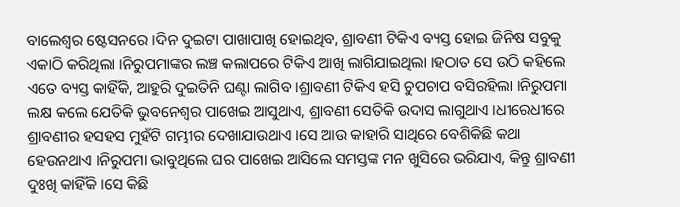ବାଲେଶ୍ୱର ଷ୍ଟେସନରେ ।ଦିନ ଦୁଇଟା ପାଖାପାଖି ହୋଇଥିବ, ଶ୍ରାବଣୀ ଟିକିଏ ବ୍ୟସ୍ତ ହୋଇ ଜିନିଷ ସବୁକୁ ଏକାଠି କରିଥିଲା ।ନିରୁପମାଙ୍କର ଲଞ୍ଚ କଲାପରେ ଟିକିଏ ଆଖି ଲାଗିଯାଇଥିଲା ।ହଠାତ ସେ ଉଠି କହିଲେ ଏତେ ବ୍ୟସ୍ତ କାହିଁକି, ଆହୁରି ଦୁଇତିନି ଘଣ୍ଟା ଲାଗିବ ।ଶ୍ରାବଣୀ ଟିକିଏ ହସି ଚୁପଚାପ ବସିରହିଲା ।ନିରୁପମା ଲକ୍ଷ କଲେ ଯେତିକି ଭୁବନେଶ୍ୱର ପାଖେଇ ଆସୁଥାଏ, ଶ୍ରାବଣୀ ସେତିକି ଉଦାସ ଲାଗୁଥାଏ ।ଧୀରେଧୀରେ ଶ୍ରାବଣୀର ହସହସ ମୁହଁଟି ଗମ୍ଭୀର ଦେଖାଯାଉଥାଏ ।ସେ ଆଉ କାହାରି ସାଥିରେ ବେଶିକିଛି କଥା ହେଉନଥାଏ ।ନିରୁପମା ଭାବୁଥିଲେ ଘର ପାଖେଇ ଆସିଲେ ସମସ୍ତଙ୍କ ମନ ଖୁସିରେ ଭରିଯାଏ, କିନ୍ତୁ ଶ୍ରାବଣୀ ଦୁଃଖି କାହିଁକି ।ସେ କିଛି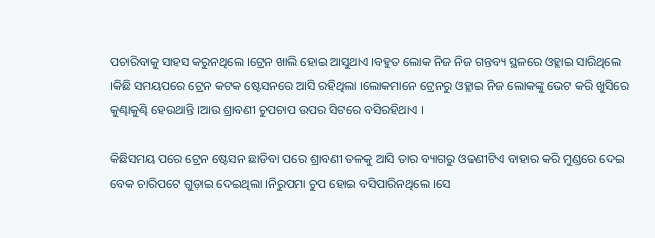ପଚାରିବାକୁ ସାହସ କରୁନଥିଲେ ।ଟ୍ରେନ ଖାଲି ହୋଇ ଆସୁଥାଏ ।ବହୁତ ଲୋକ ନିଜ ନିଜ ଗନ୍ତବ୍ୟ ସ୍ଥଳରେ ଓହ୍ଲାଇ ସାରିଥିଲେ ।କିଛି ସମୟପରେ ଟ୍ରେନ କଟକ ଷ୍ଟେସନରେ ଆସି ରହିଥିଲା ।ଲୋକମାନେ ଟ୍ରେନରୁ ଓହ୍ଲାଇ ନିଜ ଲୋକଙ୍କୁ ଭେଟ କରି ଖୁସିରେ କୁଣ୍ଢାକୁଣ୍ଢି ହେଉଥାନ୍ତି ।ଆଉ ଶ୍ରାବଣୀ ଚୁପଚାପ ଉପର ସିଟରେ ବସିରହିଥାଏ ।

କିଛିସମୟ ପରେ ଟ୍ରେନ ଷ୍ଟେସନ ଛାଡିବା ପରେ ଶ୍ରାବଣୀ ତଳକୁ ଆସି ତାର ବ୍ୟାଗରୁ ଓଢଣୀଟିଏ ବାହାର କରି ମୁଣ୍ଡରେ ଦେଇ ବେକ ଚାରିପଟେ ଗୁଡ଼ାଇ ଦେଇଥିଲା ।ନିରୁପମା ଚୁପ ହୋଇ ବସିପାରିନଥିଲେ ।ସେ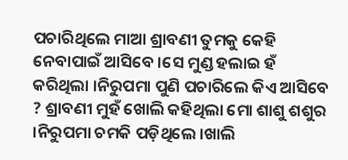ପଚାରିଥିଲେ ମାଆ ଶ୍ରାବଣୀ ତୁମକୁ କେହି ନେବାପାଇଁ ଆସିବେ ।ସେ ମୁଣ୍ଡ ହଲାଇ ହଁ କରିଥିଲା ।ନିରୁପମା ପୁଣି ପଚାରିଲେ କିଏ ଆସିବେ ? ଶ୍ରାବଣୀ ମୁହଁ ଖୋଲି କହିଥିଲା ମୋ ଶାଶୁ ଶଶୁର ।ନିରୁପମା ଚମକି ପଡ଼ିଥିଲେ ।ଖାଲି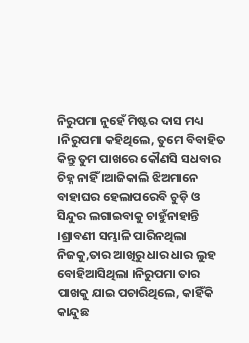ନିରୁପମା ନୁହେଁ ମିଷ୍ଟର ଦାସ ମଧ୍ୟ ।ନିରୁପମା କହିଥିଲେ, ତୁମେ ବିବାହିତ କିନ୍ତୁ ତୁମ ପାଖରେ କୌଣସି ସଧବାର ଚିହ୍ନ ନାହିଁ ।ଆଜିକାଲି ଝିଅମାନେ ବାହାଘର ହେଲାପରେବି ଚୁଡ଼ି ଓ ସିନ୍ଦୁର ଲଗାଇବାକୁ ଚାହୁଁନାହାନ୍ତି ।ଶ୍ରାବଣୀ ସମ୍ଭାଳି ପାରିନଥିଲା ନିଜକୁ,ତାର ଆଖିରୁ ଧାର ଧାର ଲୁହ ବୋହିଆସିଥିଲା ।ନିରୁପମା ତାର ପାଖକୁ ଯାଇ ପଚାରିଥିଲେ, କାହିଁକି କାନ୍ଦୁଛ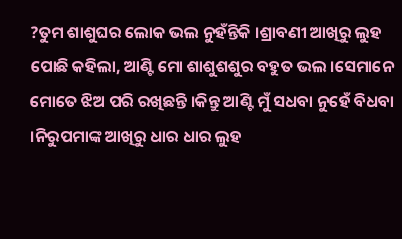?ତୁମ ଶାଶୁଘର ଲୋକ ଭଲ ନୁହଁନ୍ତିକି ।ଶ୍ରାବଣୀ ଆଖିରୁ ଲୁହ ପୋଛି କହିଲା, ଆଣ୍ଟି ମୋ ଶାଶୁଶଶୁର ବହୁତ ଭଲ ।ସେମାନେ ମୋତେ ଝିଅ ପରି ରଖିଛନ୍ତି ।କିନ୍ତୁ ଆଣ୍ଟି ମୁଁ ସଧବା ନୁହେଁ ବିଧବା ।ନିରୁପମାଙ୍କ ଆଖିରୁ ଧାର ଧାର ଲୁହ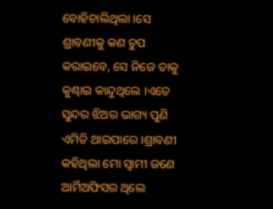ବୋହିଚାଲିଥିଲା ।ସେ ଶ୍ରାବଣୀକୁ କଣ ଚୁପ କରାଇବେ, ସେ ନିଜେ ତାକୁ କୁଣ୍ଢାଇ କାନ୍ଦୁଥିଲେ ।ଏତେ ସୁନ୍ଦର ଝିଅର ଭାଗ୍ୟ ପୁଣି ଏମିତି ଥାଇପାରେ ।ଶ୍ରାବଣୀ କହିଥିଲା ମୋ ସ୍ୱାମୀ ଜଣେ ଆର୍ମିଅଫିସର ଥିଲେ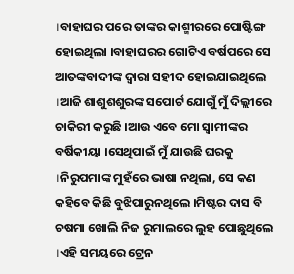।ବାହାଘର ପରେ ତାଙ୍କର କାଶ୍ମୀରରେ ପୋଷ୍ଟିଙ୍ଗ ହୋଇଥିଲା ।ବାହାଘରର ଗୋଟିଏ ବର୍ଷପରେ ସେ ଆତଙ୍କବାଦୀଙ୍କ ଦ୍ଵାରା ସହୀଦ ହୋଇଯାଇଥିଲେ ।ଆଜି ଶାଶୁଶଶୁରଙ୍କ ସପୋର୍ଟ ଯୋଗୁଁ ମୁଁ ଦିଲ୍ଲୀରେ ଚାକିରୀ କରୁଛି ।ଆଉ ଏବେ ମୋ ସ୍ୱାମୀଙ୍କର ବର୍ଷିକୀୟା ।ସେଥିପାଇଁ ମୁଁ ଯାଉଛି ଘରକୁ ।ନିରୁପମାଙ୍କ ମୁହଁରେ ଭାଷା ନଥିଲା, ସେ କଣ କହିବେ କିଛି ବୁଝିପାରୁନଥିଲେ ।ମିଷ୍ଟର ଦାସ ବି ଚଷମା ଖୋଲି ନିଜ ରୁମାଲରେ ଲୁହ ପୋଛୁଥିଲେ ।ଏହି ସମୟରେ ଟ୍ରେନ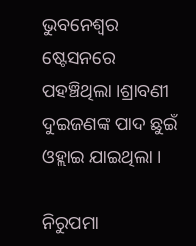ଭୁବନେଶ୍ୱର ଷ୍ଟେସନରେ ପହଞ୍ଚିଥିଲା ।ଶ୍ରାବଣୀ ଦୁଇଜଣଙ୍କ ପାଦ ଛୁଇଁ ଓହ୍ଲାଇ ଯାଇଥିଲା ।

ନିରୁପମା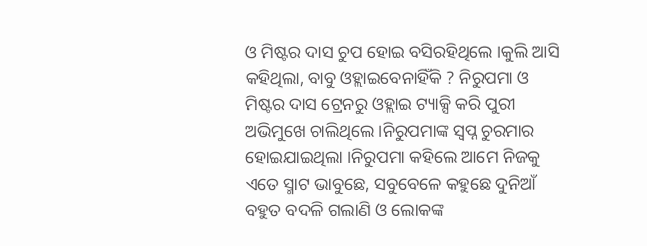ଓ ମିଷ୍ଟର ଦାସ ଚୁପ ହୋଇ ବସିରହିଥିଲେ ।କୁଲି ଆସି କହିଥିଲା, ବାବୁ ଓହ୍ଲାଇବେନାହିଁକି ? ନିରୁପମା ଓ ମିଷ୍ଟର ଦାସ ଟ୍ରେନରୁ ଓହ୍ଲାଇ ଟ୍ୟାକ୍ସି କରି ପୁରୀ ଅଭିମୁଖେ ଚାଲିଥିଲେ ।ନିରୁପମାଙ୍କ ସ୍ୱପ୍ନ ଚୁରମାର ହୋଇଯାଇଥିଲା ।ନିରୁପମା କହିଲେ ଆମେ ନିଜକୁ ଏତେ ସ୍ମାଟ ଭାବୁଛେ, ସବୁବେଳେ କହୁଛେ ଦୁନିଆଁ ବହୁତ ବଦଳି ଗଲାଣି ଓ ଲୋକଙ୍କ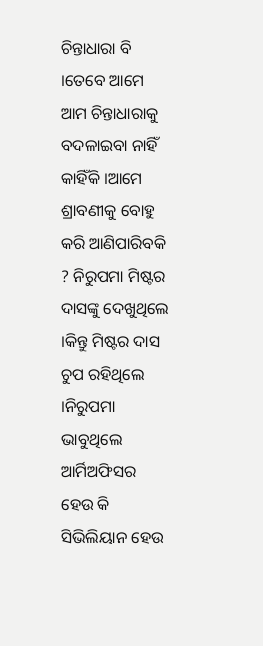ଚିନ୍ତାଧାରା ବି ।ତେବେ ଆମେ ଆମ ଚିନ୍ତାଧାରାକୁ ବଦଳାଇବା ନାହିଁ କାହିଁକି ।ଆମେ ଶ୍ରାବଣୀକୁ ବୋହୁ କରି ଆଣିପାରିବକି ? ନିରୁପମା ମିଷ୍ଟର ଦାସଙ୍କୁ ଦେଖୁଥିଲେ ।କିନ୍ତୁ ମିଷ୍ଟର ଦାସ ଚୁପ ରହିଥିଲେ ।ନିରୁପମା ଭାବୁଥିଲେ ଆର୍ମିଅଫିସର ହେଉ କି ସିଭିଲିୟାନ ହେଉ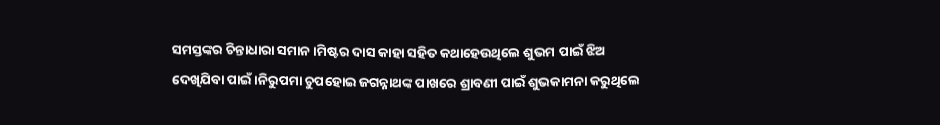ସମସ୍ତଙ୍କର ଚିନ୍ତାଧାରା ସମାନ ।ମିଷ୍ଟର ଦାସ କାହା ସହିତ କଥାହେଉଥିଲେ ଶୁଭମ ପାଇଁ ଝିଅ ଦେଖିଯିବା ପାଇଁ ।ନିରୁପମା ଚୁପହୋଇ ଜଗନ୍ନାଥଙ୍କ ପାଖରେ ଶ୍ରାବଣୀ ପାଇଁ ଶୁଭକାମନା କରୁଥିଲେ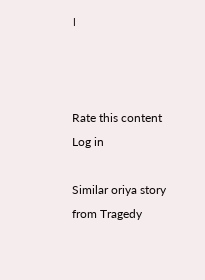।



Rate this content
Log in

Similar oriya story from Tragedy